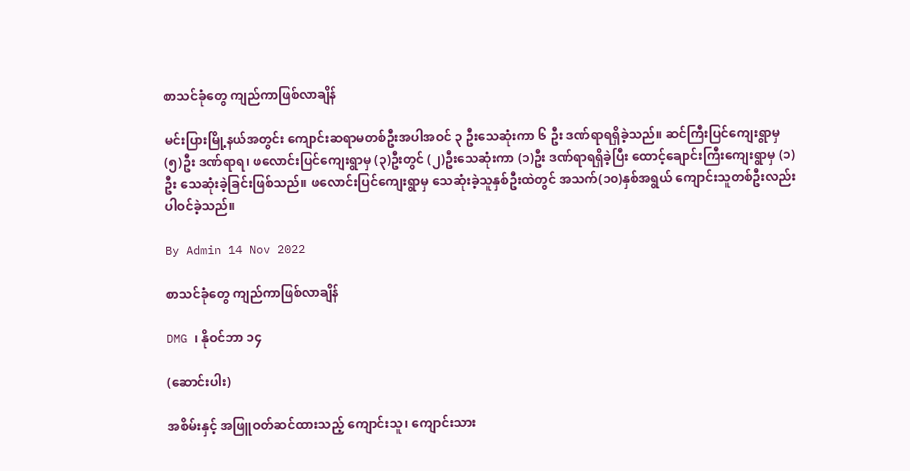စာသင်ခုံတွေ ကျည်ကာဖြစ်လာချိန်

မင်းပြားမြို့နယ်အတွင်း ကျောင်းဆရာမတစ်ဦးအပါအဝင် ၃ ဦးသေဆုံးကာ ၆ ဦး ဒဏ်ရာရရှိခဲ့သည်။ ဆင်ကြီးပြင်ကျေးရွာမှ (၅)ဦး ဒဏ်ရာရ၊ ဖလောင်းပြင်ကျေးရွာမှ (၃)ဦးတွင် (၂)ဦးသေဆုံးကာ (၁)ဦး ဒဏ်ရာရရှိခဲ့ပြီး ထောင့်ချောင်းကြီးကျေးရွာမှ (၁)ဦး သေဆုံးခဲ့ခြင်းဖြစ်သည်။ ဖလောင်းပြင်ကျေးရွာမှ သေဆုံးခဲ့သူနှစ်ဦးထဲတွင် အသက်(၁၀)နှစ်အရွယ် ကျောင်းသူတစ်ဦးလည်းပါဝင်ခဲ့သည်။

By Admin 14 Nov 2022

စာသင်ခုံတွေ ကျည်ကာဖြစ်လာချိန်

DMG ၊ နိုဝင်ဘာ ၁၄

(ဆောင်းပါး)

အစိမ်းနှင့် အဖြူဝတ်ဆင်ထားသည့် ကျောင်းသူ၊ ကျောင်းသား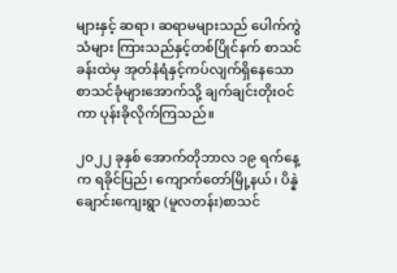များနှင့် ဆရာ၊ ဆရာမများသည် ပေါက်ကွဲသံများ ကြားသည်နှင့်တစ်ပြိုင်နက် စာသင်ခန်းထဲမှ အုတ်နံရံနှင့်ကပ်လျက်ရှိနေသော စာသင်ခုံများအောက်သို့ ချက်ချင်းတိုးဝင်ကာ ပုန်းခိုလိုက်ကြသည်။

၂၀၂၂ ခုနှစ် အောက်တိုဘာလ ၁၉ ရက်နေ့က ရခိုင်ပြည်၊ ကျောက်တော်မြို့နယ်၊ ပိန္နဲချောင်းကျေးရွာ (မူလတန်း)စာသင်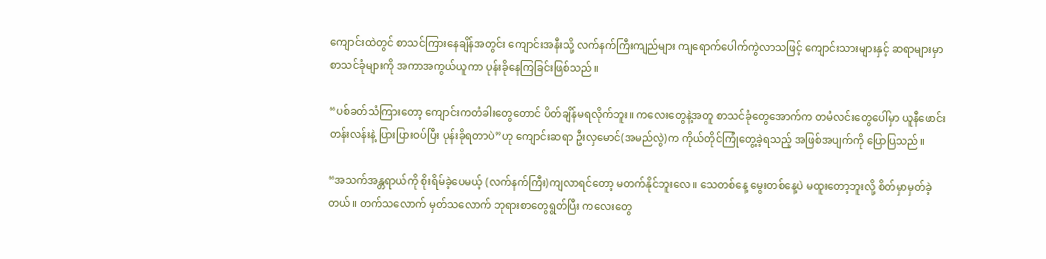ကျောင်းထဲတွင် စာသင်ကြားနေချိန်အတွင်း ကျောင်းအနီးသို့ လက်နက်ကြီးကျည်များ ကျရောက်ပေါက်ကွဲလာသဖြင့် ကျောင်းသားများနှင့် ဆရာများမှာ စာသင်ခုံများကို အကာအကွယ်ယူကာ ပုန်းခိုနေကြခြင်းဖြစ်သည်။

“ပစ်ခတ်သံကြားတော့ ကျောင်းကတံခါးတွေတောင် ပိတ်ချိန်မရလိုက်ဘူး။ ကလေးတွေနဲ့အတူ စာသင်ခုံတွေအောက်က တမံလင်းတွေပေါ်မှာ ယူနီဖောင်းတန်းလန်းနဲ့ ပြားပြားဝပ်ပြီး ပုန်းခိုရတာပဲ”ဟု ကျောင်းဆရာ ဦးလှမောင်(အမည်လွဲ)က ကိုယ်တိုင်ကြုံတွေ့ခဲ့ရသည့် အဖြစ်အပျက်ကို ပြောပြသည်။

“အသက်အန္တရာယ်ကို စိုးရိမ်ခဲ့ပေမယ့် (လက်နက်ကြီး)ကျလာရင်တော့ မတက်နိုင်ဘူးလေ။ သေတစ်နေ့ မွေးတစ်နေ့ပဲ မထူးတော့ဘူးလို့ စိတ်မှာမှတ်ခဲ့တယ်။ တက်သလောက် မှတ်သလောက် ဘုရားစာတွေရွတ်ပြီး ကလေးတွေ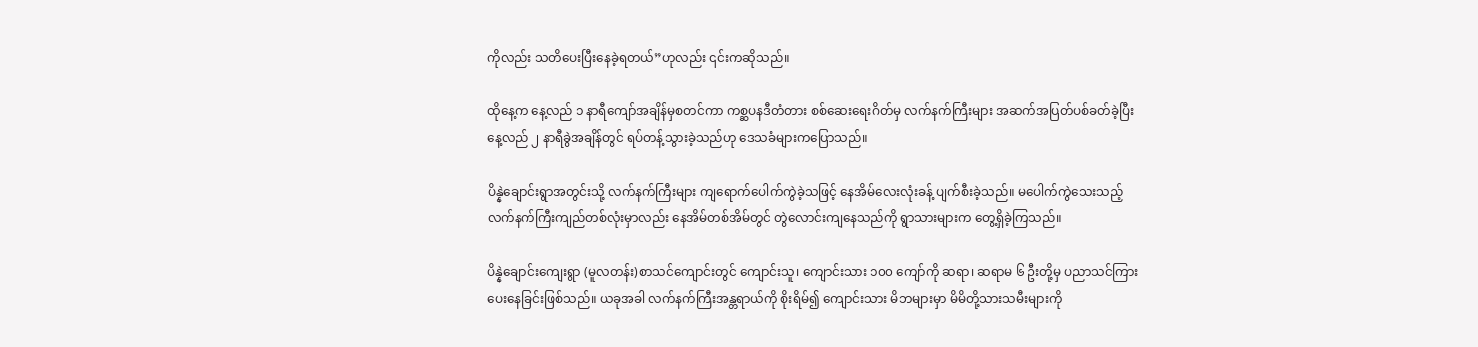ကိုလည်း သတိပေးပြီးနေခဲ့ရတယ်”ဟုလည်း ၎င်းကဆိုသည်။

ထိုနေ့က နေ့လည် ၁ နာရီကျော်အချိန်မှစတင်ကာ ကစ္ဆပနဒီတံတား စစ်ဆေးရေးဂိတ်မှ လက်နက်ကြီးများ အဆက်အပြတ်ပစ်ခတ်ခဲ့ပြီး နေ့လည် ၂ နာရီခွဲအချိန်တွင် ရပ်တန့်သွားခဲ့သည်ဟု ဒေသခံများကပြောသည်။

ပိန္နဲချောင်းရွာအတွင်းသို့ လက်နက်ကြီးများ ကျရောက်ပေါက်ကွဲခဲ့သဖြင့် နေအိမ်လေးလုံးခန့် ပျက်စီးခဲ့သည်။ မပေါက်ကွဲသေးသည့် လက်နက်ကြီးကျည်တစ်လုံးမှာလည်း နေအိမ်တစ်အိမ်တွင် တွဲလောင်းကျနေသည်ကို ရွာသားများက တွေ့ရှိခဲ့ကြသည်။

ပိန္နဲချောင်းကျေးရွာ (မူလတန်း)စာသင်ကျောင်းတွင် ကျောင်းသူ၊ ကျောင်းသား ၁၀၀ ကျော်ကို ဆရာ၊ ဆရာမ ၆ ဦးတို့မှ ပညာသင်ကြားပေးနေခြင်းဖြစ်သည်။ ယခုအခါ လက်နက်ကြီးအန္တရာယ်ကို စိုးရိမ်၍ ကျောင်းသား မိဘများမှာ မိမိတို့သားသမီးများကို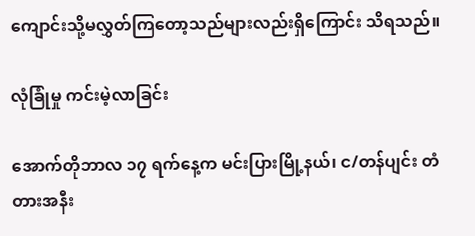ကျောင်းသို့မလွှတ်ကြတော့သည်များလည်းရှိကြောင်း သိရသည်။

လုံခြုံမှု ကင်းမဲ့လာခြင်း

အောက်တိုဘာလ ၁၇ ရက်နေ့က မင်းပြားမြို့နယ်၊ င/တန်ပျင်း တံတားအနီး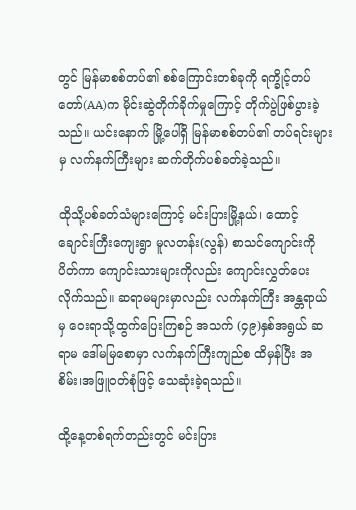တွင် မြန်မာစစ်တပ်၏ စစ်ကြောင်းတစ်ခုကို ရက္ခိုင့်တပ်တော်(AA)က မိုင်းဆွဲတိုက်ခိုက်မှုကြောင့် တိုက်ပွဲဖြစ်ပွားခဲ့သည်။ ယင်းနောက် မြို့ပေါ်ရှိ မြန်မာစစ်တပ်၏ တပ်ရင်းများမှ လက်နက်ကြီးများ ဆက်တိုက်ပစ်ခတ်ခဲ့သည်။

ထိုသို့ပစ်ခတ်သံများကြောင့် မင်းပြားမြို့နယ်၊ ထောင့်ချောင်းကြီးကျေးရွာ မူလတန်း(လွန်) စာသင်ကျောင်းကို ပိတ်ကာ ကျောင်းသားများကိုလည်း ကျောင်းလွှတ်ပေးလိုက်သည်။ ဆရာမများမှာလည်း လက်နက်ကြီး အန္တရာယ်မှ ဝေးရာသို့ထွက်ပြေးကြစဉ် အသက် (၄၉)နှစ်အရွယ် ဆရာမ ဒေါ်မမြစောမှာ လက်နက်ကြီးကျည်စ ထိမှန်ပြီး အစိမ်း၊အဖြူဝတ်စုံဖြင့် သေဆုံးခဲ့ရသည်။

ထို့နေ့တစ်ရက်တည်းတွင် မင်းပြား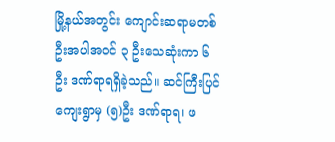မြို့နယ်အတွင်း ကျောင်းဆရာမတစ်ဦးအပါအဝင် ၃ ဦးသေဆုံးကာ ၆ ဦး ဒဏ်ရာရရှိခဲ့သည်။ ဆင်ကြီးပြင်ကျေးရွာမှ (၅)ဦး ဒဏ်ရာရ၊ ဖ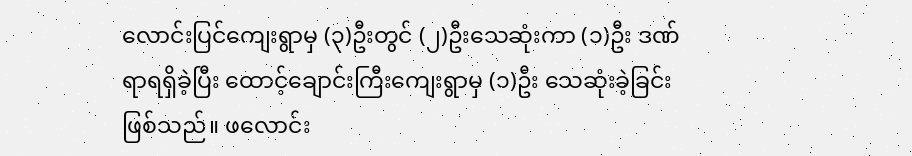လောင်းပြင်ကျေးရွာမှ (၃)ဦးတွင် (၂)ဦးသေဆုံးကာ (၁)ဦး ဒဏ်ရာရရှိခဲ့ပြီး ထောင့်ချောင်းကြီးကျေးရွာမှ (၁)ဦး သေဆုံးခဲ့ခြင်းဖြစ်သည်။ ဖလောင်း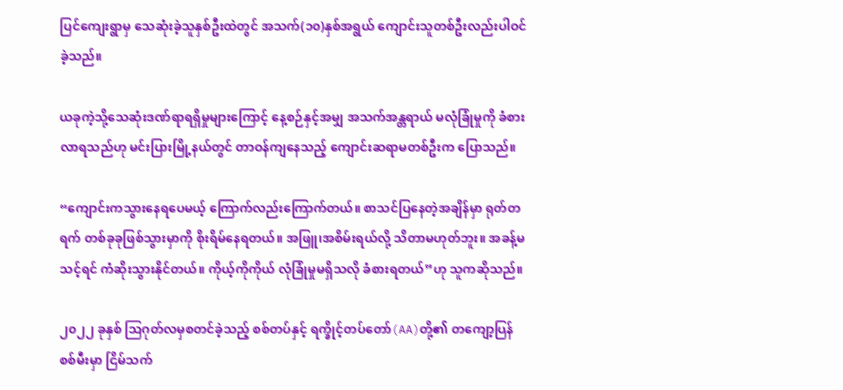ပြင်ကျေးရွာမှ သေဆုံးခဲ့သူနှစ်ဦးထဲတွင် အသက်(၁၀)နှစ်အရွယ် ကျောင်းသူတစ်ဦးလည်းပါဝင်ခဲ့သည်။

ယခုကဲ့သို့သေဆုံးဒဏ်ရာရရှိမှုများကြောင့် နေ့စဉ်နှင့်အမျှ အသက်အန္တရာယ် မလုံခြုံမှုကို ခံစားလာရသည်ဟု မင်းပြားမြို့နယ်တွင် တာဝန်ကျနေသည့် ကျောင်းဆရာမတစ်ဦးက ပြောသည်။

“ကျောင်းကသွားနေရပေမယ့် ကြောက်လည်းကြောက်တယ်။ စာသင်ပြနေတဲ့အချိန်မှာ ရုတ်တရက် တစ်ခုခုဖြစ်သွားမှာကို စိုးရိမ်နေရတယ်။ အဖြူ၊အစိမ်းရယ်လို့ သိတာမဟုတ်ဘူး။ အခန့်မသင့်ရင် ကံဆိုးသွားနိုင်တယ်။ ကိုယ့်ကိုကိုယ် လုံခြုံမှုမရှိသလို ခံစားရတယ်”ဟု သူကဆိုသည်။

၂၀၂၂ ခုနှစ် ဩဂုတ်လမှစတင်ခဲ့သည့် စစ်တပ်နှင့် ရက္ခိုင့်တပ်တော်(AA)တို့၏ တကျော့ပြန်စစ်မီးမှာ ငြိမ်သက်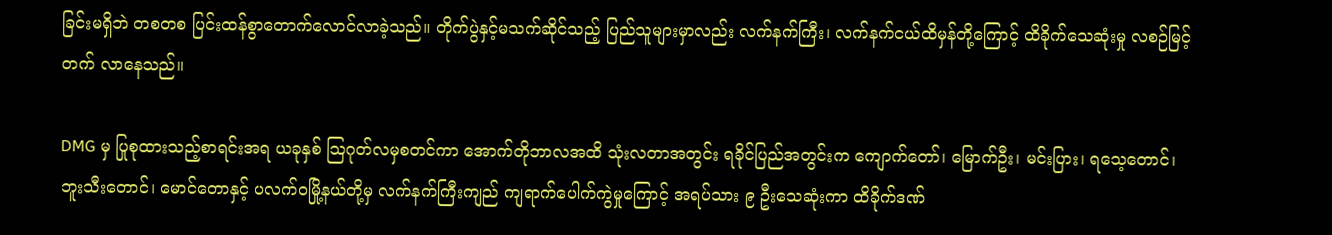ခြင်းမရှိဘဲ တစတစ ပြင်းထန်စွာတောက်လောင်လာခဲ့သည်။ တိုက်ပွဲနှင့်မသက်ဆိုင်သည့် ပြည်သူများမှာလည်း လက်နက်ကြီး၊ လက်နက်ငယ်ထိမှန်တို့ကြောင့် ထိခိုက်သေဆုံးမှု လစဉ်မြင့်တက် လာနေသည်။

DMG မှ ပြုစုထားသည့်စာရင်းအရ ယခုနှစ် သြဂုတ်လမှစတင်ကာ အောက်တိုဘာလအထိ သုံးလတာအတွင်း ရခိုင်ပြည်အတွင်းက ကျောက်တော်၊ မြောက်ဦး၊ မင်းပြား၊ ရသေ့တောင်၊ ဘူးသီးတောင်၊ မောင်တောနှင့် ပလက်ဝမြို့နယ်တို့မှ လက်နက်ကြီးကျည် ကျရာက်ပေါက်ကွဲမှုကြောင့် အရပ်သား ၉ ဦးသေဆုံးကာ ထိခိုက်ဒဏ်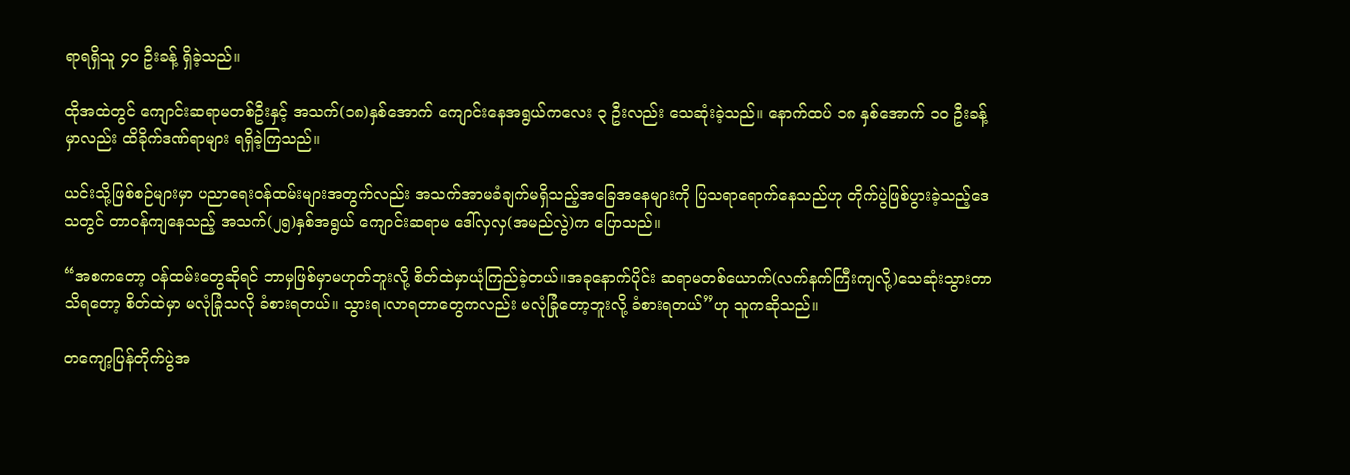ရာရရှိသူ ၄၀ ဦးခန့် ရှိခဲ့သည်။

ထိုအထဲတွင် ကျောင်းဆရာမတစ်ဦးနှင့် အသက်(၁၈)နှစ်အောက် ကျောင်းနေအရွယ်ကလေး ၃ ဦးလည်း သေဆုံးခဲ့သည်။ နောက်ထပ် ၁၈ နှစ်အောက် ၁၀ ဦးခန့်မှာလည်း ထိခိုက်ဒဏ်ရာများ ရရှိခဲ့ကြသည်။

ယင်းသို့ဖြစ်စဉ်များမှာ ပညာရေးဝန်ထမ်းများအတွက်လည်း အသက်အာမခံချက်မရှိသည့်အခြေအနေများကို ပြသရာရောက်နေသည်ဟု တိုက်ပွဲဖြစ်ပွားခဲ့သည့်ဒေသတွင် တာဝန်ကျနေသည့် အသက်(၂၅)နှစ်အရွယ် ကျောင်းဆရာမ ဒေါ်လှလှ(အမည်လွဲ)က ပြောသည်။

“အစကတော့ ဝန်ထမ်းတွေဆိုရင် ဘာမှဖြစ်မှာမဟုတ်ဘူးလို့ စိတ်ထဲမှာယုံကြည်ခဲ့တယ်။အခုနောက်ပိုင်း ဆရာမတစ်ယောက်(လက်နက်ကြီးကျလို့)သေဆုံးသွားတာသိရတော့ စိတ်ထဲမှာ မလုံခြုံသလို ခံစားရတယ်။ သွားရ၊လာရတာတွေကလည်း မလုံခြုံတော့ဘူးလို့ ခံစားရတယ်”ဟု သူကဆိုသည်။

တကျော့ပြန်တိုက်ပွဲအ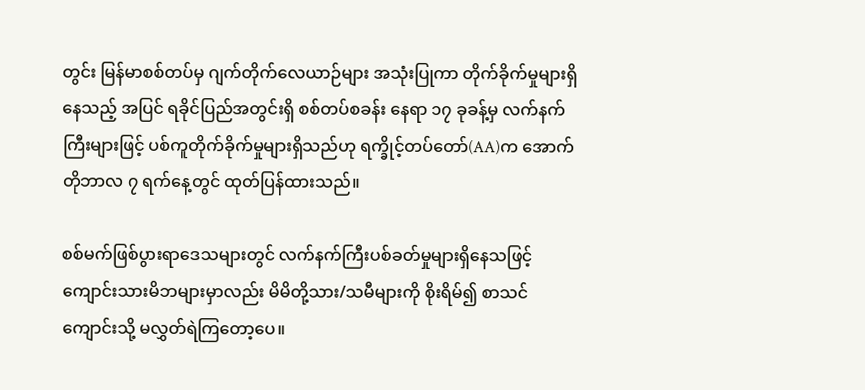တွင်း မြန်မာစစ်တပ်မှ ဂျက်တိုက်လေယာဉ်များ အသုံးပြုကာ တိုက်ခိုက်မှုများရှိနေသည့် အပြင် ရခိုင်ပြည်အတွင်းရှိ စစ်တပ်စခန်း နေရာ ၁၇ ခုခန့်မှ လက်နက်ကြီးများဖြင့် ပစ်ကူတိုက်ခိုက်မှုများရှိသည်ဟု ရက္ခိုင့်တပ်တော်(AA)က အောက်တိုဘာလ ၇ ရက်နေ့တွင် ထုတ်ပြန်ထားသည်။

စစ်မက်ဖြစ်ပွားရာဒေသများတွင် လက်နက်ကြီးပစ်ခတ်မှုများရှိနေသဖြင့် ကျောင်းသားမိဘများမှာလည်း မိမိတို့သား/သမီများကို စိုးရိမ်၍ စာသင်ကျောင်းသို့ မလွှတ်ရဲကြတော့ပေ။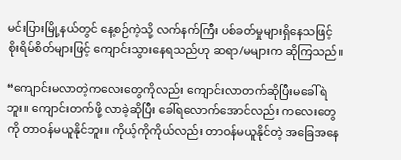မင်းပြားမြို့နယ်တွင် နေ့စဉ်ကဲ့သို့ လက်နက်ကြီး ပစ်ခတ်မှုများရှိနေသဖြင့် စိုးရိမ်စိတ်များဖြင့် ကျောင်းသွားနေရသည်ဟု ဆရာ/မများက ဆိုကြသည်။

“ကျောင်းမလာတဲ့ကလေးတွေကိုလည်း ကျောင်းလာတက်ဆိုပြီးမခေါ်ရဲဘူး။ ကျောင်းတက်ဖို့ လာခဲ့ဆိုပြီး ခေါ်ရလောက်အောင်လည်း ကလေးတွေကို တာဝန်မယူနိုင်ဘူး။ ကိုယ့်ကိုကိုယ်လည်း တာဝန်မယူနိုင်တဲ့ အခြေအနေ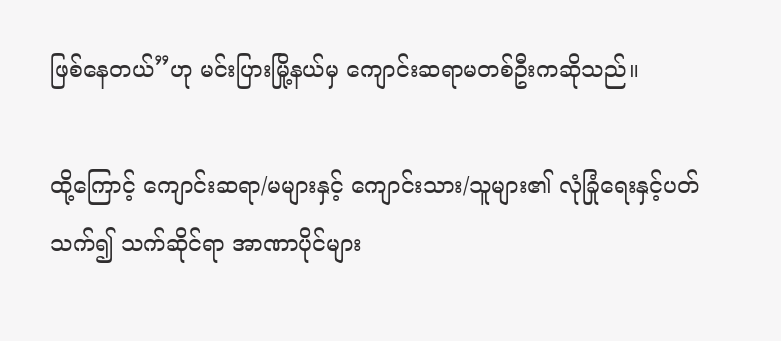ဖြစ်နေတယ်”ဟု မင်းပြားမြို့နယ်မှ ကျောင်းဆရာမတစ်ဦးကဆိုသည်။

ထို့ကြောင့် ကျောင်းဆရာ/မများနှင့် ကျောင်းသား/သူများ၏ လုံခြုံရေးနှင့်ပတ်သက်၍ သက်ဆိုင်ရာ အာဏာပိုင်များ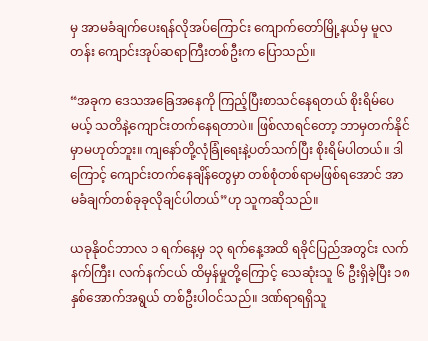မှ အာမခံချက်ပေးရန်လိုအပ်ကြောင်း ကျောက်တော်မြို့နယ်မှ မူလတန်း ကျောင်းအုပ်ဆရာကြီးတစ်ဦးက ပြောသည်။

“အခုက ဒေသအခြေအနေကို ကြည့်ပြီးစာသင်နေရတယ် စိုးရိမ်ပေမယ့် သတိနဲ့ကျောင်းတက်နေရတာပဲ။ ဖြစ်လာရင်တော့ ဘာမှတက်နိုင်မှာမဟုတ်ဘူး။ ကျနော်တို့လုံခြုံရေးနဲ့ပတ်သက်ပြီး စိုးရိမ်ပါတယ်။ ဒါကြောင့် ကျောင်းတက်နေချိန်တွေမှာ တစ်စုံတစ်ရာမဖြစ်ရအောင် အာမခံချက်တစ်ခုခုလိုချင်ပါတယ်”ဟု သူကဆိုသည်။

ယခုနိုဝင်ဘာလ ၁ ရက်နေ့မှ ၁၃ ရက်နေ့အထိ ရခိုင်ပြည်အတွင်း လက်နက်ကြီး၊ လက်နက်ငယ် ထိမှန်မှုတို့ကြောင့် သေဆုံးသူ ၆ ဦးရှိခဲ့ပြီး ၁၈ နှစ်အောက်အရွယ် တစ်ဦးပါဝင်သည်။ ဒဏ်ရာရရှိသူ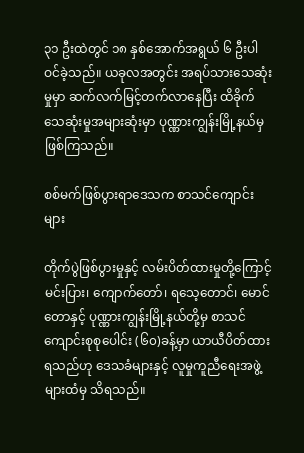၃၁ ဦးထဲတွင် ၁၈ နှစ်အောက်အရွယ် ၆ ဦးပါဝင်ခဲ့သည်။ ယခုလအတွင်း အရပ်သားသေဆုံးမှုမှာ ဆက်လက်မြင့်တက်လာနေပြီး ထိခိုက်သေဆုံးမှုအများဆုံးမှာ ပုဏ္ဏားကျွန်းမြို့နယ်မှ ဖြစ်ကြသည်။

စစ်မက်ဖြစ်ပွားရာဒေသက စာသင်ကျောင်းများ

တိုက်ပွဲဖြစ်ပွားမှုနှင့် လမ်းပိတ်ထားမှုတို့ကြောင့် မင်းပြား၊ ကျောက်တော်၊ ရသေ့တောင်၊ မောင်တောနှင့် ပုဏ္ဏားကျွန်းမြို့နယ်တို့မှ စာသင်ကျောင်းစုစုပေါင်း (၆၀)ခန့်မှာ ယာယီပိတ်ထားရသည်ဟု ဒေသခံများနှင့် လူမှုကူညီရေးအဖွဲ့များထံမှ သိရသည်။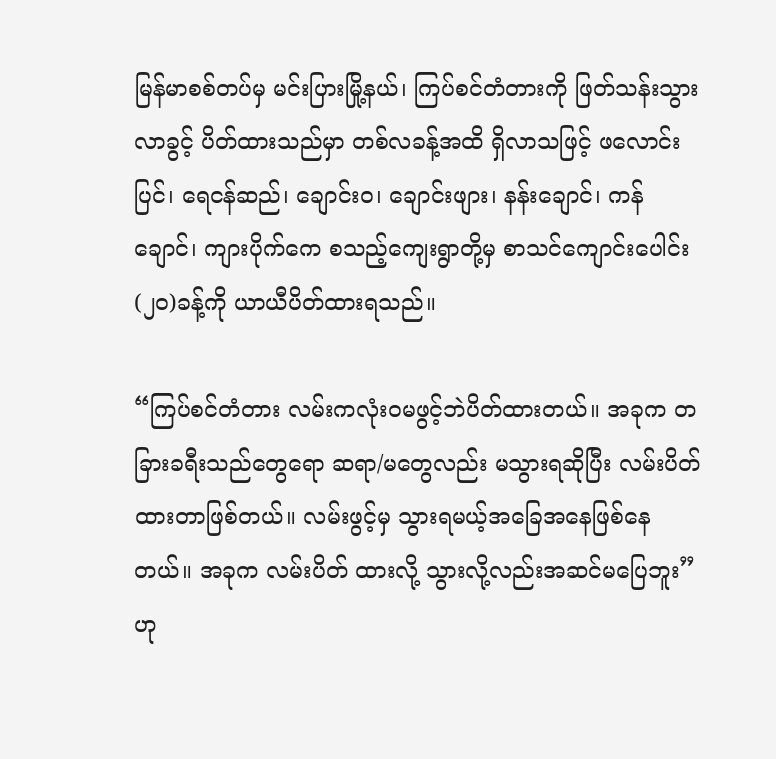မြန်မာစစ်တပ်မှ မင်းပြားမြို့နယ်၊ ကြပ်စင်တံတားကို ဖြတ်သန်းသွားလာခွင့် ပိတ်ထားသည်မှာ တစ်လခန့်အထိ ရှိလာသဖြင့် ဖလောင်းပြင်၊ ရေငန်ဆည်၊ ချောင်းဝ၊ ချောင်းဖျား၊ နန်းချောင်၊ ကန်ချောင်၊ ကျားပိုက်ကေ စသည့်ကျေးရွာတို့မှ စာသင်ကျောင်းပေါင်း (၂၀)ခန့်ကို ယာယီပိတ်ထားရသည်။

“ကြပ်စင်တံတား လမ်းကလုံးဝမဖွင့်ဘဲပိတ်ထားတယ်။ အခုက တခြားခရီးသည်တွေရော ဆရာ/မတွေလည်း မသွားရဆိုပြီး လမ်းပိတ်ထားတာဖြစ်တယ်။ လမ်းဖွင့်မှ သွားရမယ့်အခြေအနေဖြစ်နေတယ်။ အခုက လမ်းပိတ် ထားလို့ သွားလို့လည်းအဆင်မပြေဘူး”ဟု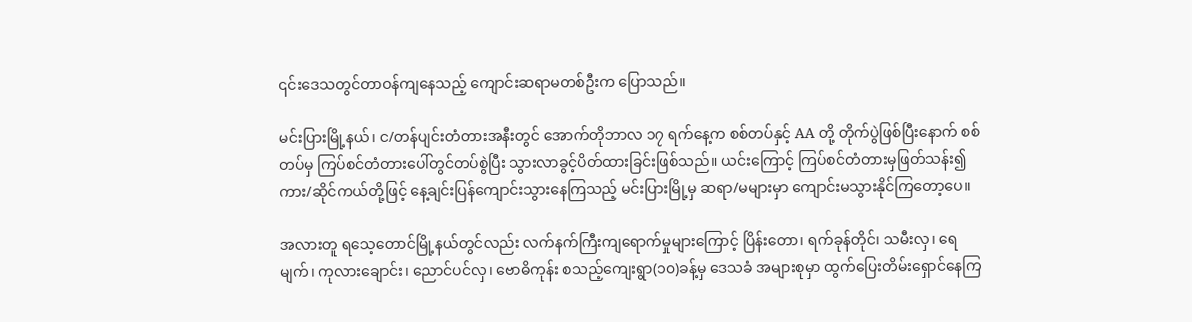၎င်းဒေသတွင်တာဝန်ကျနေသည့် ကျောင်းဆရာမတစ်ဦးက ပြောသည်။

မင်းပြားမြို့နယ်၊ င/တန်ပျင်းတံတားအနီးတွင် အောက်တိုဘာလ ၁၇ ရက်နေ့က စစ်တပ်နှင့် AA တို့ တိုက်ပွဲဖြစ်ပြီးနောက် စစ်တပ်မှ ကြပ်စင်တံတားပေါ်တွင်တပ်စွဲပြီး သွားလာခွင့်ပိတ်ထားခြင်းဖြစ်သည်။ ယင်းကြောင့် ကြပ်စင်တံတားမှဖြတ်သန်း၍ ကား/ဆိုင်ကယ်တို့ဖြင့် နေ့ချင်းပြန်ကျောင်းသွားနေကြသည့် မင်းပြားမြို့မှ ဆရာ/မများမှာ ကျောင်းမသွားနိုင်ကြတော့ပေ။

အလားတူ ရသေ့တောင်မြို့နယ်တွင်လည်း လက်နက်ကြီးကျရောက်မှုများကြောင့် ပြိန်းတော၊ ရက်ခုန်တိုင်၊ သမီးလှ၊ ရေမျက်၊ ကုလားချောင်း၊ ညောင်ပင်လှ၊ ဗောဓိကုန်း စသည့်ကျေးရွာ(၁၀)ခန့်မှ ဒေသခံ အများစုမှာ ထွက်ပြေးတိမ်းရှောင်နေကြ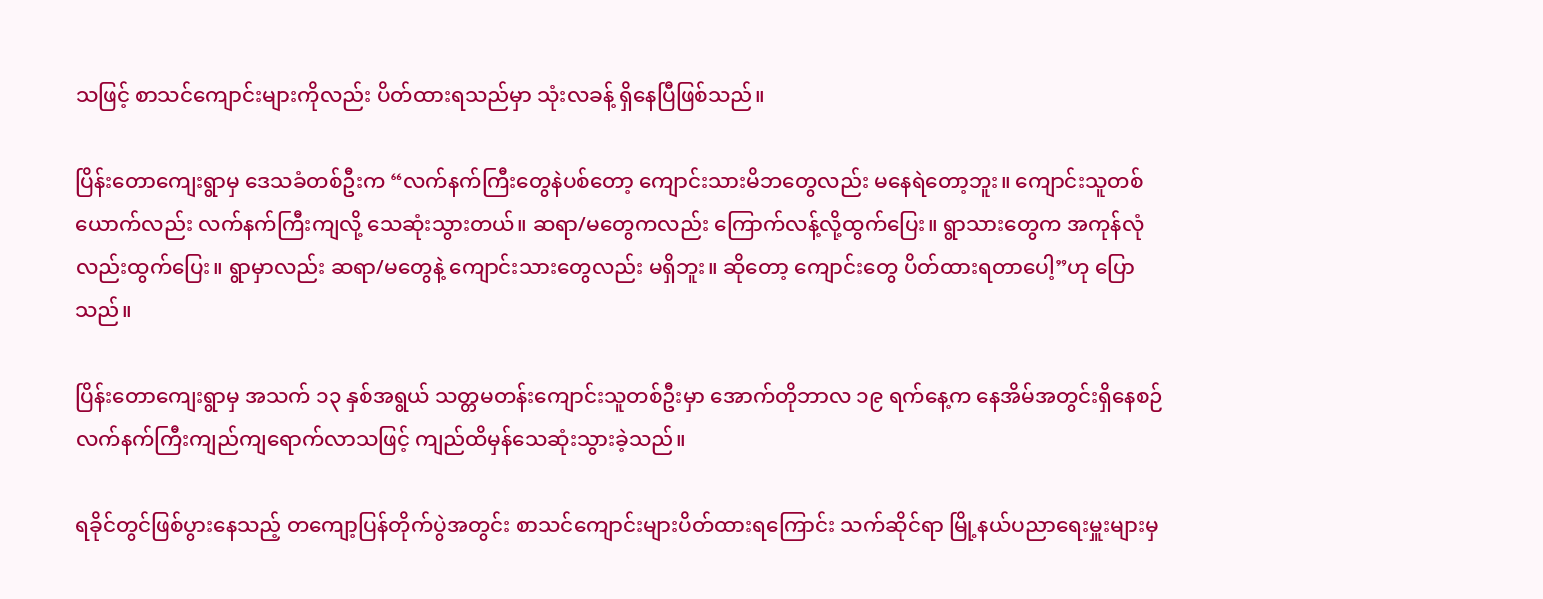သဖြင့် စာသင်ကျောင်းများကိုလည်း ပိတ်ထားရသည်မှာ သုံးလခန့် ရှိနေပြီဖြစ်သည်။

ပြိန်းတောကျေးရွာမှ ဒေသခံတစ်ဦးက “လက်နက်ကြီးတွေနဲပစ်တော့ ကျောင်းသားမိဘတွေလည်း မနေရဲတော့ဘူး။ ကျောင်းသူတစ်ယောက်လည်း လက်နက်ကြီးကျလို့ သေဆုံးသွားတယ်။ ဆရာ/မတွေကလည်း ကြောက်လန့်လို့ထွက်ပြေး။ ရွာသားတွေက အကုန်လုံလည်းထွက်ပြေး။ ရွာမှာလည်း ဆရာ/မတွေနဲ့ ကျောင်းသားတွေလည်း မရှိဘူး။ ဆိုတော့ ကျောင်းတွေ ပိတ်ထားရတာပေါ့”ဟု ပြောသည်။

ပြိန်းတောကျေးရွာမှ အသက် ၁၃ နှစ်အရွယ် သတ္တမတန်းကျောင်းသူတစ်ဦးမှာ အောက်တိုဘာလ ၁၉ ရက်နေ့က နေအိမ်အတွင်းရှိနေစဉ် လက်နက်ကြီးကျည်ကျရောက်လာသဖြင့် ကျည်ထိမှန်သေဆုံးသွားခဲ့သည်။

ရခိုင်တွင်ဖြစ်ပွားနေသည့် တကျော့ပြန်တိုက်ပွဲအတွင်း စာသင်ကျောင်းများပိတ်ထားရကြောင်း သက်ဆိုင်ရာ မြို့နယ်ပညာရေးမှူးများမှ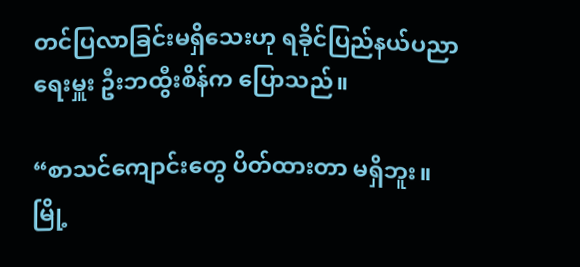တင်ပြလာခြင်းမရှိသေးဟု ရခိုင်ပြည်နယ်ပညာရေးမှူး ဦးဘထွီးစိန်က ပြောသည်။

“စာသင်ကျောင်းတွေ ပိတ်ထားတာ မရှိဘူး။ မြို့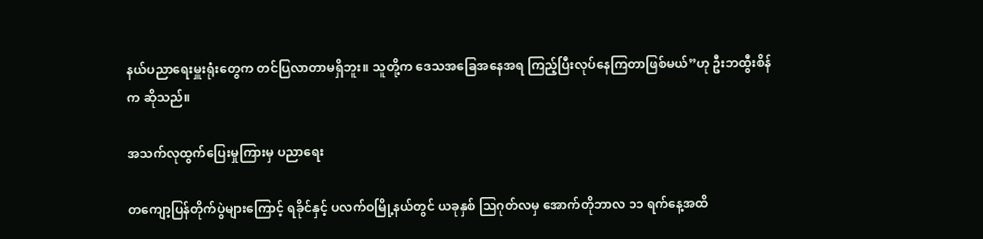နယ်ပညာရေးမှူးရုံးတွေက တင်ပြလာတာမရှိဘူး။ သူတို့က ဒေသအခြေအနေအရ ကြည့်ပြီးလုပ်နေကြတာဖြစ်မယ်”ဟု ဦးဘထွီးစိန်က ဆိုသည်။

အသက်လုထွက်ပြေးမှုကြားမှ ပညာရေး

တကျော့ပြန်တိုက်ပွဲများကြောင့် ရခိုင်နှင့် ပလက်ဝမြို့နယ်တွင် ယခုနှစ် သြဂုတ်လမှ အောက်တိုဘာလ ၁၁ ရက်နေ့အထိ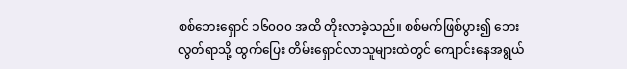စစ်ဘေးရှောင် ၁၆၀၀၀ အထိ တိုးလာခဲ့သည်။ စစ်မက်ဖြစ်ပွား၍ ဘေးလွတ်ရာသို့ ထွက်ပြေး တိမ်းရှောင်လာသူများထဲတွင် ကျောင်းနေအရွယ်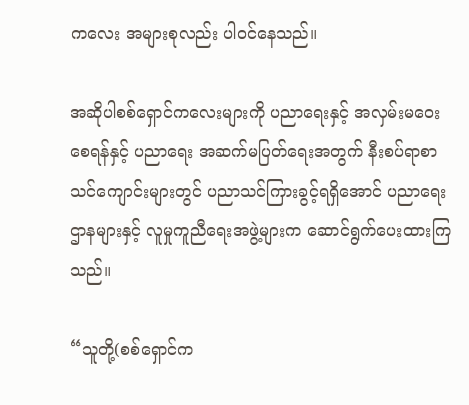ကလေး အများစုလည်း ပါဝင်နေသည်။

အဆိုပါစစ်ရှောင်ကလေးများကို ပညာရေးနှင့် အလှမ်းမဝေးစေရန်နှင့် ပညာရေး အဆက်မပြတ်ရေးအတွက် နီးစပ်ရာစာသင်ကျောင်းများတွင် ပညာသင်ကြားခွင့်ရရှိအောင် ပညာရေးဌာနများနှင့် လူမှုကူညီရေးအဖွဲ့များက ဆောင်ရွက်ပေးထားကြသည်။

“သူတို့(စစ်ရှောင်က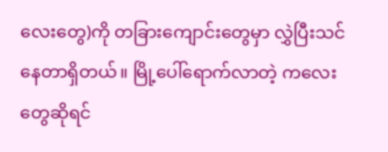လေးတွေ)ကို တခြားကျောင်းတွေမှာ လွှဲပြီးသင်နေတာရှိတယ်။ မြို့ပေါ်ရောက်လာတဲ့ ကလေးတွေဆိုရင်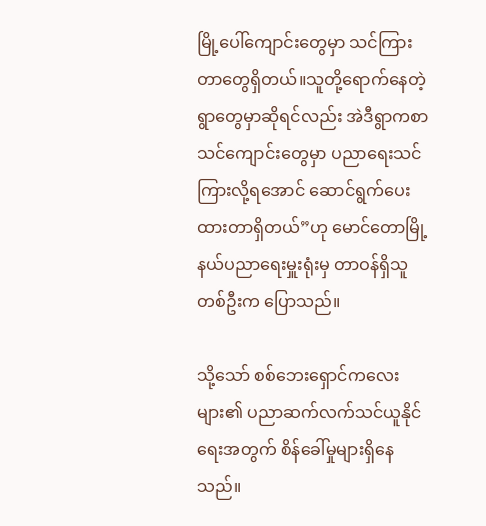မြို့ပေါ်ကျောင်းတွေမှာ သင်ကြားတာတွေရှိတယ်။သူတို့ရောက်နေတဲ့ရွာတွေမှာဆိုရင်လည်း အဲဒီရွာကစာသင်ကျောင်းတွေမှာ ပညာရေးသင်ကြားလို့ရအောင် ဆောင်ရွက်ပေးထားတာရှိတယ်”ဟု မောင်တောမြို့နယ်ပညာရေးမှူးရုံးမှ တာဝန်ရှိသူတစ်ဦးက ပြောသည်။

သို့သော် စစ်ဘေးရှောင်ကလေးများ၏ ပညာဆက်လက်သင်ယူနိုင်ရေးအတွက် စိန်ခေါ်မှုများရှိနေသည်။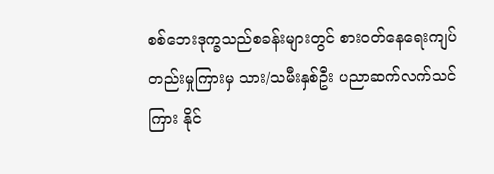စစ်ဘေးဒုက္ခသည်စခန်းများတွင် စားဝတ်နေရေးကျပ်တည်းမှုကြားမှ သား/သမီးနှစ်ဦး ပညာဆက်လက်သင်ကြား နိုင်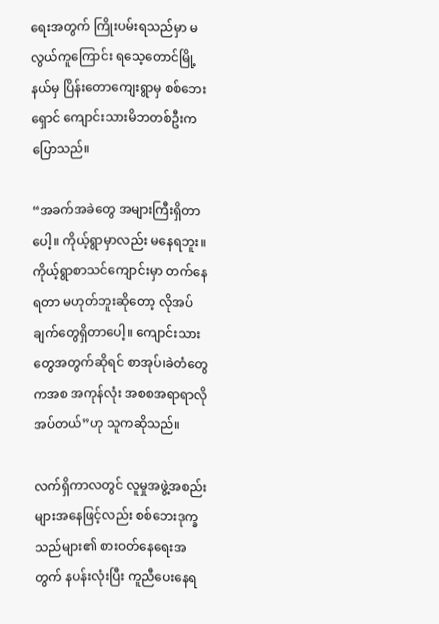ရေးအတွက် ကြိုးပမ်းရသည်မှာ မလွယ်ကူကြောင်း ရသေ့တောင်မြို့နယ်မှ ပြိန်းတောကျေးရွာမှ စစ်ဘေးရှောင် ကျောင်းသားမိဘတစ်ဦးကပြောသည်။

“အခက်အခဲတွေ အများကြီးရှိတာပေါ့။ ကိုယ့်ရွာမှာလည်း မနေရဘူး။ ကိုယ့်ရွာစာသင်ကျောင်းမှာ တက်နေရတာ မဟုတ်ဘူးဆိုတော့ လိုအပ်ချက်တွေရှိတာပေါ့။ ကျောင်းသားတွေအတွက်ဆိုရင် စာအုပ်၊ခဲတံတွေကအစ အကုန်လုံး အစစအရာရာလိုအပ်တယ်”ဟု သူကဆိုသည်။

လက်ရှိကာလတွင် လူမှုအဖွဲ့အစည်းများအနေဖြင့်လည်း စစ်ဘေးဒုက္ခသည်များ၏ စားဝတ်နေရေးအတွက် နပန်းလုံးပြီး ကူညီပေးနေရ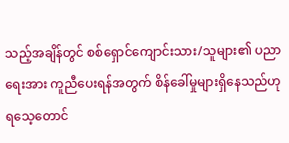သည့်အချိန်တွင် စစ်ရှောင်ကျောင်းသား/သူများ၏ ပညာရေးအား ကူညီပေးရန်အတွက် စိန်ခေါ်မှုများရှိနေသည်ဟု ရသေ့တောင်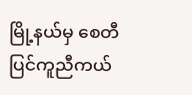မြို့နယ်မှ စေတီပြင်ကူညီကယ်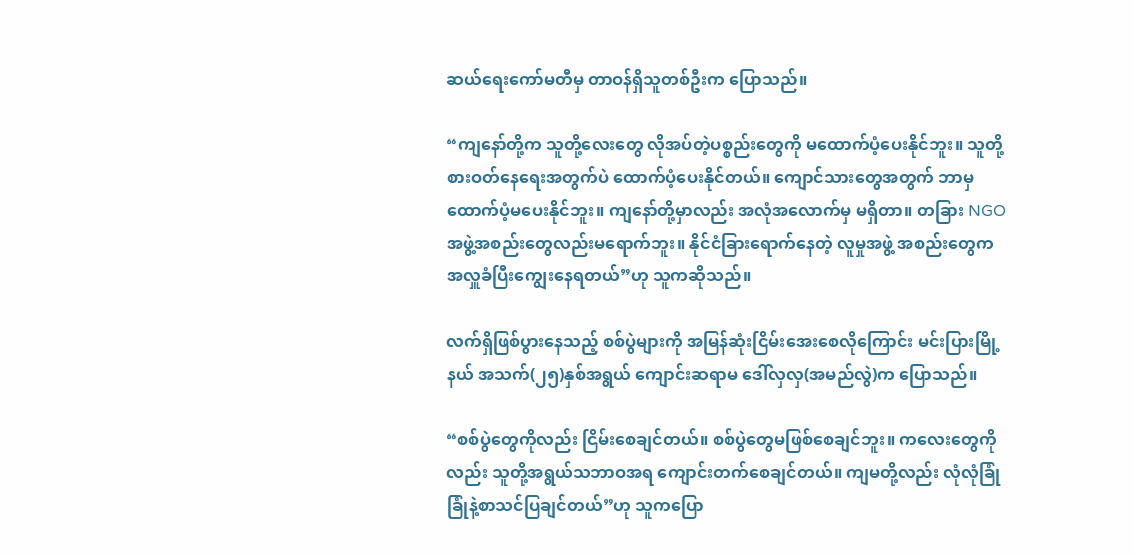ဆယ်ရေးကော်မတီမှ တာဝန်ရှိသူတစ်ဦးက ပြောသည်။

“ကျနော်တို့က သူတို့လေးတွေ လိုအပ်တဲ့ပစ္စည်းတွေကို မထောက်ပံ့ပေးနိုင်ဘူး။ သူတို့စားဝတ်နေရေးအတွက်ပဲ ထောက်ပံ့ပေးနိုင်တယ်။ ကျောင်သားတွေအတွက် ဘာမှထောက်ပံ့မပေးနိုင်ဘူး။ ကျနော်တို့မှာလည်း အလုံအလောက်မှ မရှိတာ။ တခြား NGO အဖွဲ့အစည်းတွေလည်းမရောက်ဘူး။ နိုင်ငံခြားရောက်နေတဲ့ လူမှုအဖွဲ့ အစည်းတွေက အလှူခံပြီးကျွေးနေရတယ်”ဟု သူကဆိုသည်။

လက်ရှိဖြစ်ပွားနေသည့် စစ်ပွဲများကို အမြန်ဆုံးငြိမ်းအေးစေလိုကြောင်း မင်းပြားမြို့နယ် အသက်(၂၅)နှစ်အရွယ် ကျောင်းဆရာမ ဒေါ်လှလှ(အမည်လွဲ)က ပြောသည်။

“စစ်ပွဲတွေကိုလည်း ငြိမ်းစေချင်တယ်။ စစ်ပွဲတွေမဖြစ်စေချင်ဘူး။ ကလေးတွေကိုလည်း သူတို့အရွယ်သဘာဝအရ ကျောင်းတက်စေချင်တယ်။ ကျမတို့လည်း လုံလုံခြုံခြုံနဲ့စာသင်ပြချင်တယ်”ဟု သူကပြော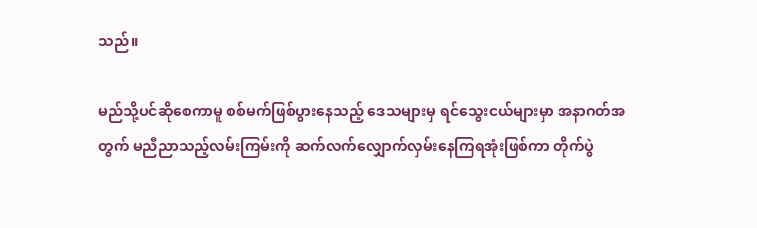သည်။

မည်သို့ပင်ဆိုစေကာမူ စစ်မက်ဖြစ်ပွားနေသည့် ဒေသများမှ ရင်သွေးငယ်များမှာ အနာဂတ်အတွက် မညီညာသည့်လမ်းကြမ်းကို ဆက်လက်လျှောက်လှမ်းနေကြရအုံးဖြစ်ကာ တိုက်ပွဲ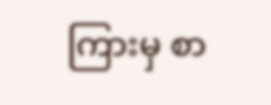ကြားမှ စာ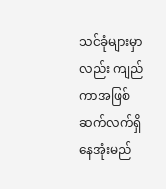သင်ခုံများမှာလည်း ကျည်ကာအဖြစ် ဆက်လက်ရှိနေအုံးမည်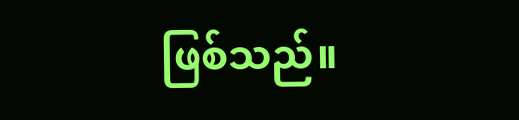ဖြစ်သည်။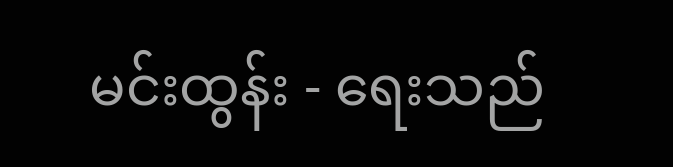မင်းထွန်း - ရေးသည်